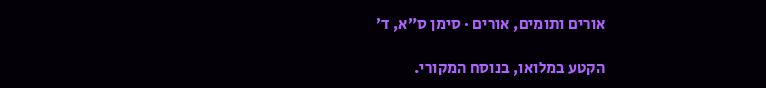אורים ותומים, אורים · סימן ס״א, ד׳

הקטע במלואו, בנוסח המקורי.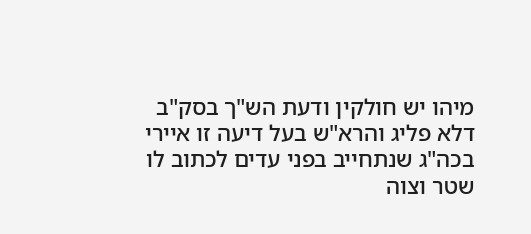מיהו יש חולקין ודעת הש"ך בסק"ב דלא פליג והרא"ש בעל דיעה זו איירי בכה"ג שנתחייב בפני עדים לכתוב לו שטר וצוה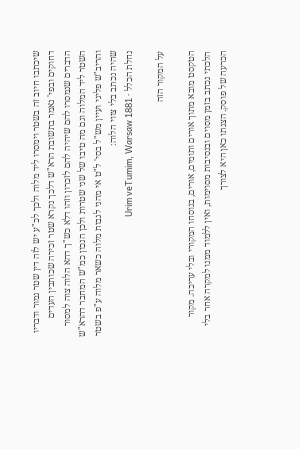שיכתבו חיוב זה בשטר וימסרו ליד מלוה ולכך לכ"ע יש לזה דין שטר גמור ודבריו דחוקים ובפי' נאמר בתשובת הרא"ש דלכך נקרא שטר זכירה שכותבין העדים הדברים שנמסרו להם שיהיה להם לזכרון וזהו דלא כש"ך דהא הלוה צוה למסור השטר ליד המלוה וגם מה טיבו של שני שטרות ולכן הנכון כמ"ש המחבר דהרא"ש והריב"ש פליגי ועיין מש"ל בסי' ל"ט אי מהני לגבות מלוה כשאר מלוה ע"פ בשטר שהיה נכתב בלי צווי הלוה:
נחלת הכלל · Urim veTumim, Warsaw 1881

על המקור הזה

הטקסט מובא מתוך אורים ותומים, אורים, בנוסחו המקורי ובלי עריכה. מקור הלכתי נכתב בזמן מסוים ובנסיבות מסוימות, ואין ללמוד ממנו למקרה אחר בלי הכרעה של פוסק. הצגתו כאן היא לצורך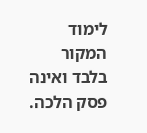לימוד המקור בלבד ואינה פסק הלכה.